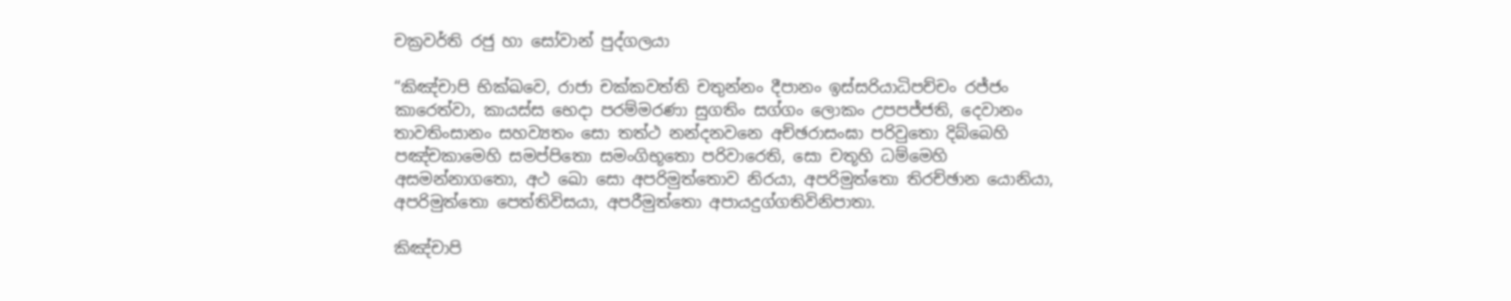චක්‍ර‍වර්ති රජු හා සෝවාන් පුද්ගලයා

“කිඤ්චාපි භික්ඛවෙ, රාජා චක්කවත්ති චතුන්නං දීපානං ඉස්සරියාධිපච්චං රජ්ජං කාරෙත්වා, කායස්ස භෙදා පරම්මරණා සුගතිං සග්ගං ලොකං උපපජ්ජති, දෙවානං තාවතිංසානං සහව්‍යතං සො තත්ථ නන්දනවනෙ අච්ඡරාසංඝා පරිවුතො දිබ්බෙහි පඤ්චකාමෙහි සමප්පිතො සමංගිභූතො පරිවාරෙති, සො චතූහි ධම්මෙහි අසමන්නාගතො, අථ ඛො සො අපරිමුත්තොව නිරයා, අපරිමුත්තො තිරච්ඡාන යොනියා, අපරිමුත්තො පෙත්තිවිසයා, අපරීමුත්තො අපායදුග්ගතිවිනිපාතා.

කිඤ්චාපි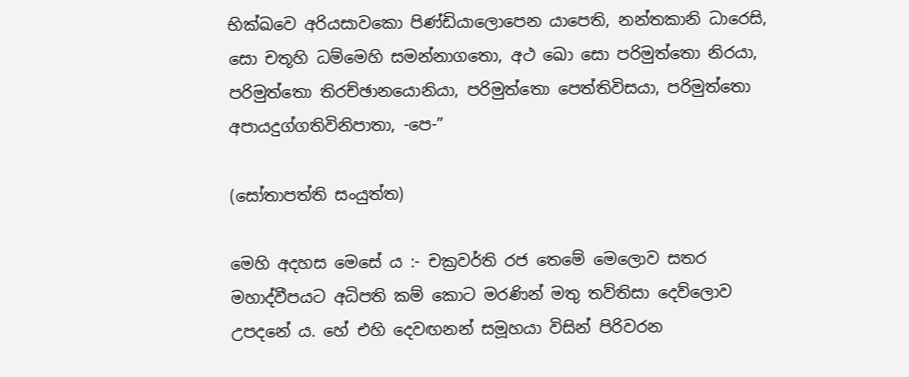භික්ඛවෙ අරියසාවකො පිණ්ඩියාලොපෙන යාපෙති, නන්තකානි ධාරෙසි, සො චතූහි ධම්මෙහි සමන්නාගතො, අථ ඛො සො පරිමුත්තො නිරයා, පරිමුත්තො තිරච්ඡානයොනියා, පරිමුත්තො පෙත්තිවිසයා, පරිමුත්තො අපායදුග්ගතිවිනිපාතා, -පෙ-”

(සෝතාපත්ති සංයුත්ත)

මෙහි අදහස මෙසේ ය :- චක්‍ර‍වර්ති රජ තෙමේ මෙලොව සතර මහාද්වීපයට අධිපති කම් කොට මරණින් මතු තව්තිසා දෙව්ලොව උපදනේ ය. හේ එහි දෙවඟනන් සමූහයා විසින් පිරිවරන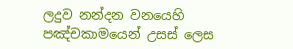ලදුව නන්දන වනයෙහි පඤ්චකාමයෙන් උසස් ලෙස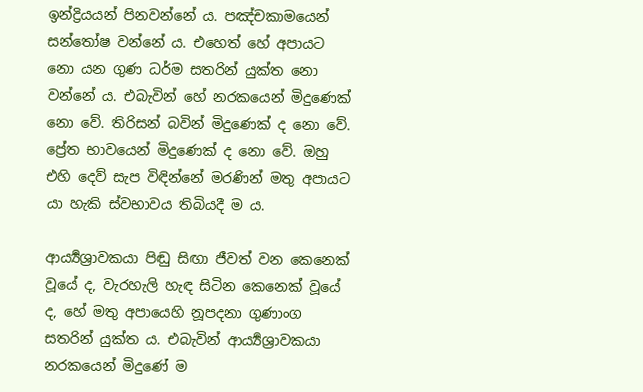ඉන්ද්‍රියයන් පිනවන්නේ ය. පඤ්චකාමයෙන් සන්තෝෂ වන්නේ ය. එහෙත් හේ අපායට නො යන ගුණ ධර්ම සතරින් යුක්ත නො වන්නේ ය. එබැවින් හේ නරකයෙන් මිදුණෙක් නො වේ. තිරිසන් බවින් මිදුණෙක් ද නො වේ. ප්‍රේත භාවයෙන් මිදුණෙක් ද නො වේ. ඔහු එහි දෙව් සැප විඳින්නේ මරණින් මතු අපායට යා හැකි ස්වභාවය තිබියදී ම ය.

ආර්‍ය්‍යශ්‍රාවකයා පිඬු සිඟා ජීවත් වන කෙනෙක් වූයේ ද, වැරහැලි හැඳ සිටින කෙනෙක් වූයේ ද, හේ මතු අපායෙහි නූපදනා ගුණාංග සතරින් යුක්ත ය. එබැවින් ආර්‍ය්‍යශ්‍රාවකයා නරකයෙන් මිදුණේ ම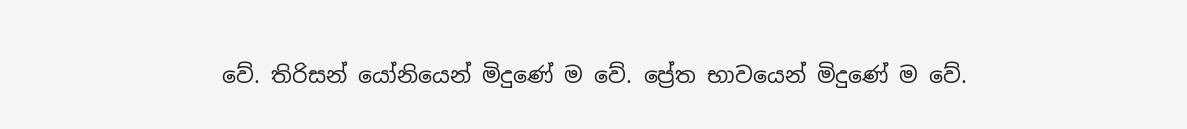වේ. තිරිසන් යෝනියෙන් මිදුණේ ම වේ. ප්‍රේත භාවයෙන් මිදුණේ ම වේ.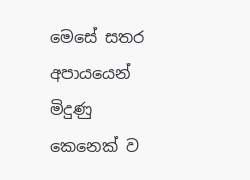මෙසේ සතර අපායයෙන් මිදුණු කෙනෙක් ව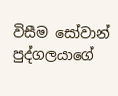විසීම සෝවාන් පුද්ගලයාගේ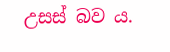උසස් බව ය.